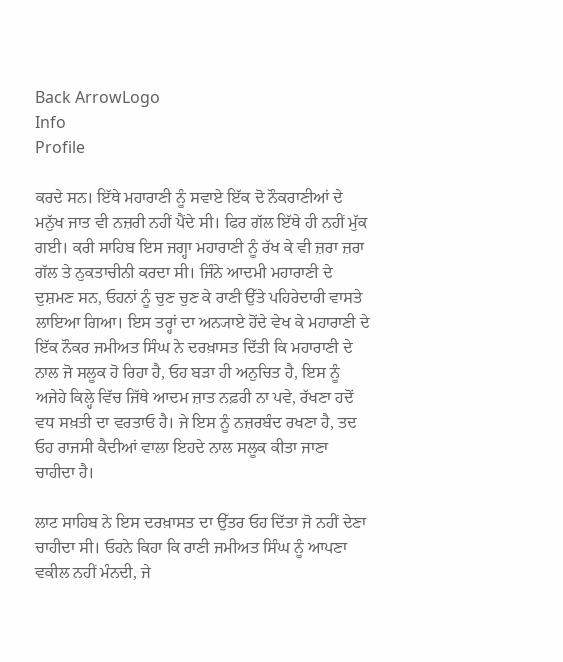Back ArrowLogo
Info
Profile

ਕਰਦੇ ਸਨ। ਇੱਥੇ ਮਹਾਰਾਣੀ ਨੂੰ ਸਵਾਏ ਇੱਕ ਦੋ ਨੌਕਰਾਣੀਆਂ ਦੇ ਮਨੁੱਖ ਜਾਤ ਵੀ ਨਜ਼ਰੀ ਨਹੀਂ ਪੈਂਦੇ ਸੀ। ਫਿਰ ਗੱਲ ਇੱਥੇ ਹੀ ਨਹੀਂ ਮੁੱਕ ਗਈ। ਕਰੀ ਸਾਹਿਬ ਇਸ ਜਗ੍ਹਾ ਮਹਾਰਾਣੀ ਨੂੰ ਰੱਖ ਕੇ ਵੀ ਜ਼ਰਾ ਜ਼ਰਾ ਗੱਲ ਤੇ ਨੁਕਤਾਚੀਨੀ ਕਰਦਾ ਸੀ। ਜਿੰਨੇ ਆਦਮੀ ਮਹਾਰਾਣੀ ਦੇ ਦੁਸ਼ਮਣ ਸਨ, ਓਹਨਾਂ ਨੂੰ ਚੁਣ ਚੁਣ ਕੇ ਰਾਣੀ ਉੱਤੇ ਪਹਿਰੇਦਾਰੀ ਵਾਸਤੇ ਲਾਇਆ ਗਿਆ। ਇਸ ਤਰ੍ਹਾਂ ਦਾ ਅਨ੍ਯਾਏ ਹੋਂਦੇ ਵੇਖ ਕੇ ਮਹਾਰਾਣੀ ਦੇ ਇੱਕ ਨੌਕਰ ਜਮੀਅਤ ਸਿੰਘ ਨੇ ਦਰਖ਼ਾਸਤ ਦਿੱਤੀ ਕਿ ਮਹਾਰਾਣੀ ਦੇ ਨਾਲ ਜੋ ਸਲੂਕ ਹੋ ਰਿਹਾ ਹੈ, ਓਹ ਬੜਾ ਹੀ ਅਨੁਚਿਤ ਹੈ, ਇਸ ਨੂੰ ਅਜੇਹੇ ਕਿਲ੍ਹੇ ਵਿੱਚ ਜਿੱਥੇ ਆਦਮ ਜ਼ਾਤ ਨਫ਼ਰੀ ਨਾ ਪਵੇ, ਰੱਖਣਾ ਹਦੋਂ ਵਧ ਸਖ਼ਤੀ ਦਾ ਵਰਤਾਓ ਹੈ। ਜੇ ਇਸ ਨੂੰ ਨਜ਼ਰਬੰਦ ਰਖਣਾ ਹੈ, ਤਦ ਓਹ ਰਾਜਸੀ ਕੈਦੀਆਂ ਵਾਲਾ ਇਹਦੇ ਨਾਲ ਸਲੂਕ ਕੀਤਾ ਜਾਣਾ ਚਾਹੀਦਾ ਹੈ।

ਲਾਟ ਸਾਹਿਬ ਨੇ ਇਸ ਦਰਖ਼ਾਸਤ ਦਾ ਉੱਤਰ ਓਹ ਦਿੱਤਾ ਜੋ ਨਹੀਂ ਦੇਣਾ ਚਾਹੀਦਾ ਸੀ। ਓਹਨੇ ਕਿਹਾ ਕਿ ਰਾਣੀ ਜਮੀਅਤ ਸਿੰਘ ਨੂੰ ਆਪਣਾ ਵਕੀਲ ਨਹੀਂ ਮੰਨਦੀ, ਜੇ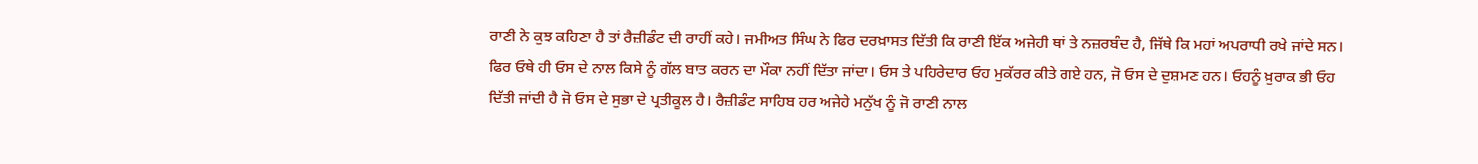ਰਾਣੀ ਨੇ ਕੁਝ ਕਹਿਣਾ ਹੈ ਤਾਂ ਰੈਜ਼ੀਡੰਟ ਦੀ ਰਾਹੀਂ ਕਹੇ। ਜਮੀਅਤ ਸਿੰਘ ਨੇ ਫਿਰ ਦਰਖ਼ਾਸਤ ਦਿੱਤੀ ਕਿ ਰਾਣੀ ਇੱਕ ਅਜੇਹੀ ਥਾਂ ਤੇ ਨਜ਼ਰਬੰਦ ਹੈ, ਜਿੱਥੇ ਕਿ ਮਹਾਂ ਅਪਰਾਧੀ ਰਖੇ ਜਾਂਦੇ ਸਨ। ਫਿਰ ਓਥੇ ਹੀ ਓਸ ਦੇ ਨਾਲ ਕਿਸੇ ਨੂੰ ਗੱਲ ਬਾਤ ਕਰਨ ਦਾ ਮੌਕਾ ਨਹੀਂ ਦਿੱਤਾ ਜਾਂਦਾ। ਓਸ ਤੇ ਪਹਿਰੇਦਾਰ ਓਹ ਮੁਕੱਰਰ ਕੀਤੇ ਗਏ ਹਨ, ਜੋ ਓਸ ਦੇ ਦੁਸ਼ਮਣ ਹਨ। ਓਹਨੂੰ ਖ਼ੁਰਾਕ ਭੀ ਓਹ ਦਿੱਤੀ ਜਾਂਦੀ ਹੈ ਜੋ ਓਸ ਦੇ ਸੁਭਾ ਦੇ ਪ੍ਰਤੀਕੂਲ ਹੈ। ਰੈਜ਼ੀਡੰਟ ਸਾਹਿਬ ਹਰ ਅਜੇਹੇ ਮਨੁੱਖ ਨੂੰ ਜੋ ਰਾਣੀ ਨਾਲ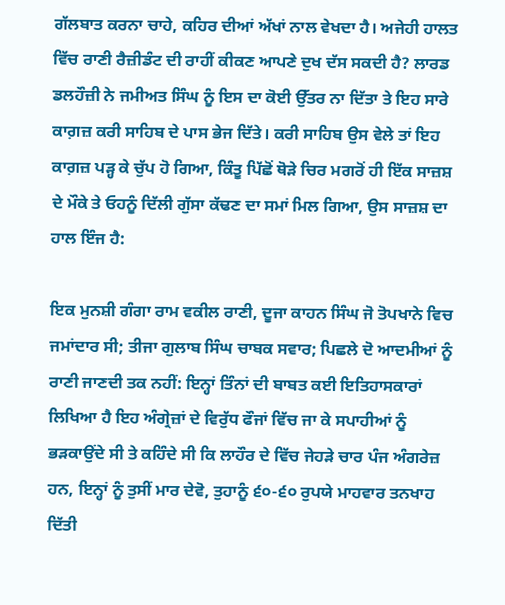ਗੱਲਬਾਤ ਕਰਨਾ ਚਾਹੇ, ਕਹਿਰ ਦੀਆਂ ਅੱਖਾਂ ਨਾਲ ਵੇਖਦਾ ਹੈ। ਅਜੇਹੀ ਹਾਲਤ ਵਿੱਚ ਰਾਣੀ ਰੈਜ਼ੀਡੰਟ ਦੀ ਰਾਹੀਂ ਕੀਕਣ ਆਪਣੇ ਦੁਖ ਦੱਸ ਸਕਦੀ ਹੈ? ਲਾਰਡ ਡਲਹੌਜ਼ੀ ਨੇ ਜਮੀਅਤ ਸਿੰਘ ਨੂੰ ਇਸ ਦਾ ਕੋਈ ਉੱਤਰ ਨਾ ਦਿੱਤਾ ਤੇ ਇਹ ਸਾਰੇ ਕਾਗ਼ਜ਼ ਕਰੀ ਸਾਹਿਬ ਦੇ ਪਾਸ ਭੇਜ ਦਿੱਤੇ। ਕਰੀ ਸਾਹਿਬ ਉਸ ਵੇਲੇ ਤਾਂ ਇਹ ਕਾਗ਼ਜ਼ ਪੜ੍ਹ ਕੇ ਚੁੱਪ ਹੋ ਗਿਆ, ਕਿੰਤੂ ਪਿੱਛੋਂ ਥੋੜੇ ਚਿਰ ਮਗਰੋਂ ਹੀ ਇੱਕ ਸਾਜ਼ਸ਼ ਦੇ ਮੌਕੇ ਤੇ ਓਹਨੂੰ ਦਿੱਲੀ ਗੁੱਸਾ ਕੱਢਣ ਦਾ ਸਮਾਂ ਮਿਲ ਗਿਆ, ਉਸ ਸਾਜ਼ਸ਼ ਦਾ ਹਾਲ ਇੰਜ ਹੈ:

ਇਕ ਮੁਨਸ਼ੀ ਗੰਗਾ ਰਾਮ ਵਕੀਲ ਰਾਣੀ, ਦੂਜਾ ਕਾਹਨ ਸਿੰਘ ਜੋ ਤੋਪਖਾਨੇ ਵਿਚ ਜਮਾਂਦਾਰ ਸੀ; ਤੀਜਾ ਗੁਲਾਬ ਸਿੰਘ ਚਾਬਕ ਸਵਾਰ; ਪਿਛਲੇ ਦੋ ਆਦਮੀਆਂ ਨੂੰ ਰਾਣੀ ਜਾਣਦੀ ਤਕ ਨਹੀਂ: ਇਨ੍ਹਾਂ ਤਿੰਨਾਂ ਦੀ ਬਾਬਤ ਕਈ ਇਤਿਹਾਸਕਾਰਾਂ ਲਿਖਿਆ ਹੈ ਇਹ ਅੰਗ੍ਰੇਜ਼ਾਂ ਦੇ ਵਿਰੁੱਧ ਫੌਜਾਂ ਵਿੱਚ ਜਾ ਕੇ ਸਪਾਹੀਆਂ ਨੂੰ ਭੜਕਾਉਂਦੇ ਸੀ ਤੇ ਕਹਿੰਦੇ ਸੀ ਕਿ ਲਾਹੌਰ ਦੇ ਵਿੱਚ ਜੇਹੜੇ ਚਾਰ ਪੰਜ ਅੰਗਰੇਜ਼ ਹਨ, ਇਨ੍ਹਾਂ ਨੂੰ ਤੁਸੀਂ ਮਾਰ ਦੇਵੋ, ਤੁਹਾਨੂੰ ੬੦-੬੦ ਰੁਪਯੇ ਮਾਹਵਾਰ ਤਨਖਾਹ ਦਿੱਤੀ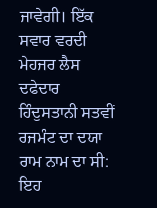ਜਾਵੇਗੀ। ਇੱਕ ਸਵਾਰ ਵਰਦੀ ਮੇਹਜਰ ਲੈਸ ਦਫੇਦਾਰ ਹਿੰਦੁਸਤਾਨੀ ਸਤਵੀਂ ਰਜਮੰਟ ਦਾ ਦਯਾ ਰਾਮ ਨਾਮ ਦਾ ਸੀ: ਇਹ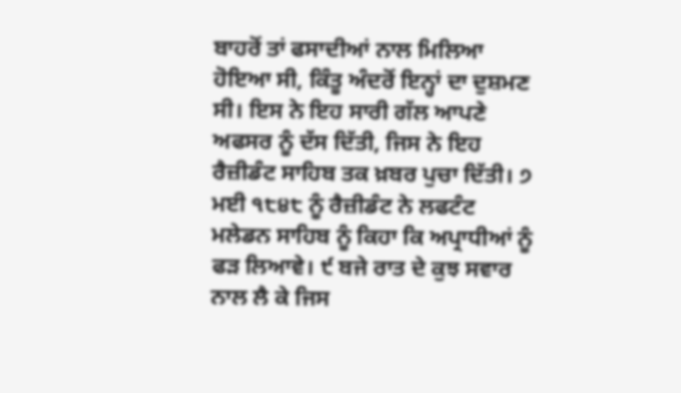ਬਾਹਰੋਂ ਤਾਂ ਫਸਾਦੀਆਂ ਨਾਲ ਮਿਲਿਆ ਹੋਇਆ ਸੀ, ਕਿੰਤੂ ਅੰਦਰੋਂ ਇਨ੍ਹਾਂ ਦਾ ਦੁਸ਼ਮਣ ਸੀ। ਇਸ ਨੇ ਇਹ ਸਾਰੀ ਗੱਲ ਆਪਣੇ ਅਫਸਰ ਨੂੰ ਦੱਸ ਦਿੱਤੀ, ਜਿਸ ਨੇ ਇਹ ਰੈਜ਼ੀਡੰਟ ਸਾਹਿਬ ਤਕ ਖ਼ਬਰ ਪੁਚਾ ਦਿੱਤੀ। ੭ ਮਈ ੧੮੪੮ ਨੂੰ ਰੈਜ਼ੀਡੰਟ ਨੇ ਲਫਟੰਟ ਮਲੇਡਨ ਸਾਹਿਬ ਨੂੰ ਕਿਹਾ ਕਿ ਅਪ੍ਰਾਧੀਆਂ ਨੂੰ ਫੜ ਲਿਆਵੇ। ੯ ਬਜੇ ਰਾਤ ਦੇ ਕੁਝ ਸਵਾਰ ਨਾਲ ਲੈ ਕੇ ਜਿਸ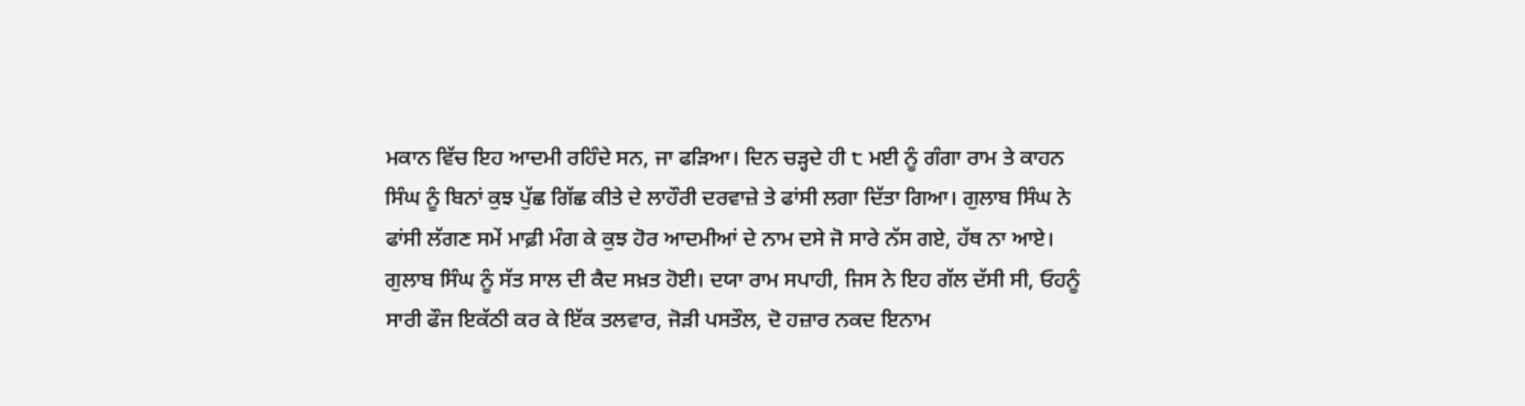ਮਕਾਨ ਵਿੱਚ ਇਹ ਆਦਮੀ ਰਹਿੰਦੇ ਸਨ, ਜਾ ਫੜਿਆ। ਦਿਨ ਚੜ੍ਹਦੇ ਹੀ ੮ ਮਈ ਨੂੰ ਗੰਗਾ ਰਾਮ ਤੇ ਕਾਹਨ ਸਿੰਘ ਨੂੰ ਬਿਨਾਂ ਕੁਝ ਪੁੱਛ ਗਿੱਛ ਕੀਤੇ ਦੇ ਲਾਹੌਰੀ ਦਰਵਾਜ਼ੇ ਤੇ ਫਾਂਸੀ ਲਗਾ ਦਿੱਤਾ ਗਿਆ। ਗੁਲਾਬ ਸਿੰਘ ਨੇ ਫਾਂਸੀ ਲੱਗਣ ਸਮੇਂ ਮਾਫ਼ੀ ਮੰਗ ਕੇ ਕੁਝ ਹੋਰ ਆਦਮੀਆਂ ਦੇ ਨਾਮ ਦਸੇ ਜੋ ਸਾਰੇ ਨੱਸ ਗਏ, ਹੱਥ ਨਾ ਆਏ। ਗੁਲਾਬ ਸਿੰਘ ਨੂੰ ਸੱਤ ਸਾਲ ਦੀ ਕੈਦ ਸਖ਼ਤ ਹੋਈ। ਦਯਾ ਰਾਮ ਸਪਾਹੀ, ਜਿਸ ਨੇ ਇਹ ਗੱਲ ਦੱਸੀ ਸੀ, ਓਹਨੂੰ ਸਾਰੀ ਫੌਜ ਇਕੱਠੀ ਕਰ ਕੇ ਇੱਕ ਤਲਵਾਰ, ਜੋੜੀ ਪਸਤੌਲ, ਦੋ ਹਜ਼ਾਰ ਨਕਦ ਇਨਾਮ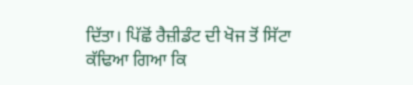ਦਿੱਤਾ। ਪਿੱਛੋਂ ਰੈਜ਼ੀਡੰਟ ਦੀ ਖੋਜ ਤੋਂ ਸਿੱਟਾ ਕੱਢਿਆ ਗਿਆ ਕਿ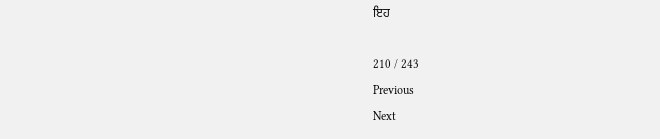ਇਹ

210 / 243
Previous
Next